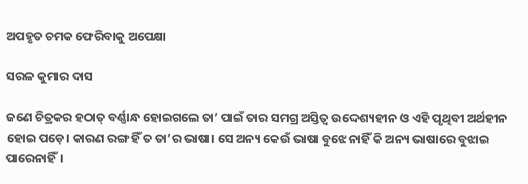ଅପହୃତ ଚମକ ଫେରିବାକୁ ଅପେକ୍ଷା

ସରଳ କୁମାର ଦାସ

ଜଣେ ଚିତ୍ରକର ହଠାତ୍ ବର୍ଣ୍ଣାନ୍ଧ ହୋଇଗଲେ ତା’ ପାଇଁ ତାର ସମଗ୍ର ଅସ୍ତିତ୍ୱ ଉଦ୍ଦେଶ୍ୟହୀନ ଓ ଏହି ପୃଥିବୀ ଅର୍ଥହୀନ ହୋଇ ପଡ଼େ। କାରଣ ରଙ୍ଗ ହିଁ ତ ତା’ର ଭାଷା। ସେ ଅନ୍ୟ କେଉଁ ଭାଷା ବୁଝେ ନାହିଁ କି ଅନ୍ୟ ଭାଷାରେ ବୁଝାଇ ପାରେନାହିଁ।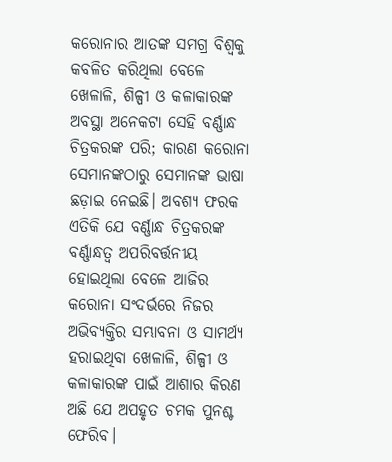କରୋନାର ଆତଙ୍କ ସମଗ୍ର ବିଶ୍ୱକୁ କବଳିତ କରିଥିଲା ବେଳେ ଖେଳାଳି, ଶିଳ୍ପୀ ଓ କଳାକାରଙ୍କ ଅବସ୍ଥା ଅନେକଟା ସେହି ବର୍ଣ୍ଣାନ୍ଧ ଚିତ୍ରକରଙ୍କ ପରି; କାରଣ କରୋନା ସେମାନଙ୍କଠାରୁ ସେମାନଙ୍କ ଭାଷା ଛଡ଼ାଇ ନେଇଛି। ଅବଶ୍ୟ ଫରକ ଏତିକି ଯେ ବର୍ଣ୍ଣାନ୍ଧ ଚିତ୍ରକରଙ୍କ ବର୍ଣ୍ଣାନ୍ଧତ୍ବ ଅପରିବର୍ତ୍ତନୀୟ ହୋଇଥିଲା ବେଳେ ଆଜିର କରୋନା ସଂଦର୍ଭରେ ନିଜର ଅଭିବ୍ୟକ୍ତିର ସମ୍ଭାବନା ଓ ସାମର୍ଥ୍ୟ ହରାଇଥିବା ଖେଳାଳି, ଶିଳ୍ପୀ ଓ କଳାକାରଙ୍କ ପାଇଁ ଆଶାର କିରଣ ଅଛି ଯେ ଅପହୃତ ଚମକ ପୁନଶ୍ଚ ଫେରିବ।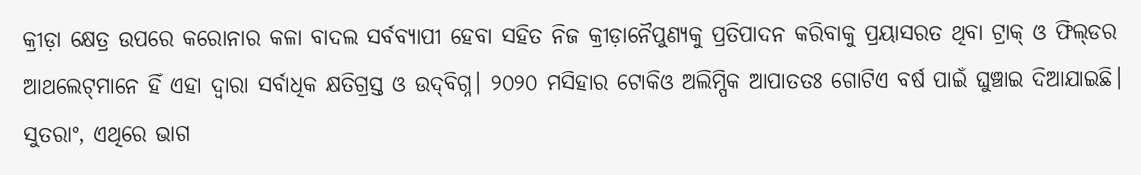କ୍ରୀଡ଼ା କ୍ଷେତ୍ର ଉପରେ କରୋନାର କଳା ବାଦଲ ସର୍ବବ୍ୟାପୀ ହେବା ସହିତ ନିଜ କ୍ରୀଡ଼ାନୈପୁଣ୍ୟକୁ ପ୍ରତିପାଦନ କରିବାକୁ ପ୍ରୟାସରତ ଥିବା ଟ୍ରାକ୍‌ ଓ ଫିଲ୍‌ଡର ଆଥଲେଟ୍‌ମାନେ ହିଁ ଏହା ଦ୍ୱାରା ସର୍ବାଧିକ କ୍ଷତିଗ୍ରସ୍ତ ଓ ଉଦ୍‌ବିଗ୍ନ। ୨୦୨୦ ମସିହାର ଟୋକିଓ ଅଲିମ୍ପିକ ଆପାତତଃ ଗୋଟିଏ ବର୍ଷ ପାଇଁ ଘୁଞ୍ଚାଇ ଦିଆଯାଇଛି। ସୁତରାଂ, ଏଥିରେ ଭାଗ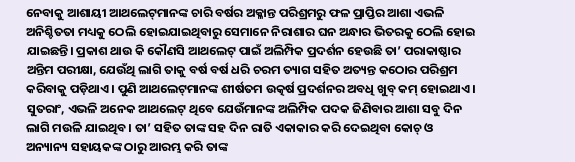ନେବାକୁ ଆଶାୟୀ ଆଥଲେଟ୍‌ମାନଙ୍କ ଚାରି ବର୍ଷର ଅକ୍ଳାନ୍ତ ପରିଶ୍ରମରୁ ଫଳ ପ୍ରାପ୍ତିର ଆଶା ଏଭଳି ଅନିଶ୍ଚିତତା ମଧ୍ୟକୁ ଠେଲି ହୋଇଯାଇଥିବାରୁ ସେମାନେ ନିରାଶାର ଘନ ଅନ୍ଧାର ଭିତରକୁ ଠେଲି ହୋଇ ଯାଇଛନ୍ତି। ପ୍ରକାଶ ଥାଉ କି କୌଣସି ଆଥଲେଟ୍‌ ପାଇଁ ଅଲିମ୍ପିକ ପ୍ରଦର୍ଶନ ହେଉଛି ତା’ ପରାକାଷ୍ଠାର ଅନ୍ତିମ ପରୀକ୍ଷା, ଯେଉଁଥି ଲାଗି ତାକୁ ବର୍ଷ ବର୍ଷ ଧରି ଚରମ ତ୍ୟାଗ ସହିତ ଅତ୍ୟନ୍ତ କଠୋର ପରିଶ୍ରମ କରିବାକୁ ପଡ଼ିଥାଏ। ପୁଣି ଆଥଲେଟ୍‌ମାନଙ୍କ ଶୀର୍ଷତମ ଉତ୍କର୍ଷ ପ୍ରଦର୍ଶନର ଅବଧି ଖୁବ୍‌ କମ୍ ହୋଇଥାଏ। ସୁତରାଂ, ଏଭଳି ଅନେକ ଆଥଲେଟ୍‌ ଥିବେ ଯେଉଁମାନଙ୍କ ଅଲିମ୍ପିକ ପଦକ ଜିଣିବାର ଆଶା ସବୁ ଦିନ ଲାଗି ମଉଳି ଯାଇଥିବ। ତା’ ସହିତ ତାଙ୍କ ସହ ଦିନ ରାତି ଏକାକାର କରି ଦେଇଥିବା କୋଚ୍ ଓ ଅନ୍ୟାନ୍ୟ ସହାୟକଙ୍କ ଠାରୁ ଆରମ୍ଭ କରି ତାଙ୍କ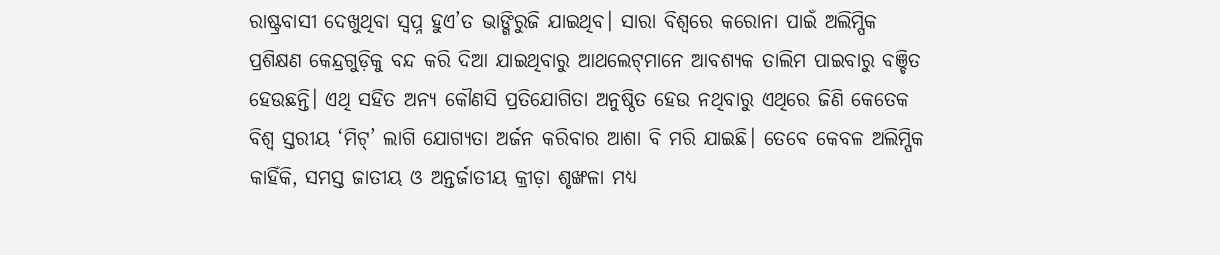ରାଷ୍ଟ୍ରବାସୀ ଦେଖୁଥିବା ସ୍ବପ୍ନ ହୁଏ’ତ ଭାଙ୍ଗିରୁଜି ଯାଇଥିବ। ସାରା ବିଶ୍ୱରେ କରୋନା ପାଇଁ ଅଲିମ୍ପିକ ପ୍ରଶିକ୍ଷଣ କେନ୍ଦ୍ରଗୁଡ଼ିକୁ ବନ୍ଦ କରି ଦିଆ ଯାଇଥିବାରୁ ଆଥଲେଟ୍‌ମାନେ ଆବଶ୍ୟକ ତାଲିମ ପାଇବାରୁ ବଞ୍ଚିତ ହେଉଛନ୍ତି। ଏଥି ସହିତ ଅନ୍ୟ କୌଣସି ପ୍ରତିଯୋଗିତା ଅନୁଷ୍ଠିତ ହେଉ ନଥିବାରୁ ଏଥିରେ ଜିଣି କେତେକ ବିଶ୍ବ ସ୍ତରୀୟ ‘ମିଟ୍‌’ ଲାଗି ଯୋଗ୍ୟତା ଅ‌ର୍ଜନ କରିବାର ଆଶା ବି ମରି ଯାଇଛି। ତେବେ କେବଳ ଅଲିମ୍ପିକ କାହିଁକି, ସମସ୍ତ ଜାତୀୟ ଓ ଅନ୍ତର୍ଜାତୀୟ କ୍ରୀଡ଼ା ଶୃଙ୍ଖଳା ମଧ୍ୟ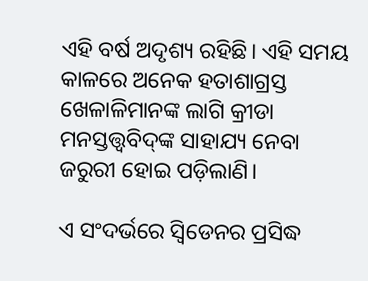ଏହି ବର୍ଷ ଅଦୃଶ୍ୟ ରହିଛି। ଏହି ସମୟ କାଳରେ ଅନେକ ହତାଶାଗ୍ରସ୍ତ ଖେଳାଳିମାନଙ୍କ ଲାଗି କ୍ରୀଡା ମନସ୍ତତ୍ତ୍ୱବିଦ୍‌ଙ୍କ ସାହାଯ୍ୟ ନେବା ଜରୁରୀ ହୋଇ ପଡ଼ିଲାଣି।

ଏ ସଂଦର୍ଭରେ ସ୍ୱିଡେନର ପ୍ରସିଦ୍ଧ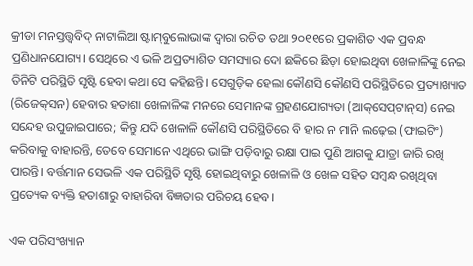କ୍ରୀଡା ମନସ୍ତତ୍ତ୍ୱବିଦ୍ ନାଟାଲିଆ ଷ୍ଟାମ୍‌ବୁଲୋଭାଙ୍କ ଦ୍ବାରା ରଚିତ ତଥା ୨୦୧୧ରେ ପ୍ରକାଶିତ ଏକ ପ୍ରବନ୍ଧ ପ୍ରଣିଧାନଯୋଗ୍ୟ। ସେଥିରେ ଏ ଭଳି ଅପ୍ରତ୍ୟାଶିତ ସମସ୍ୟାର ଦୋ ଛକିରେ ଛିଡ଼ା ହୋଇଥିବା ଖେଳାଳିଙ୍କୁ ନେଇ ତିନିଟି ପରିସ୍ଥିତି ସୃଷ୍ଟି ହେବା କଥା ସେ କହିଛନ୍ତି। ସେଗୁଡ଼ିକ ହେଲା କୌଣସି କୌଣସି ପରିସ୍ଥିତିରେ ପ୍ରତ୍ୟାଖ୍ୟାତ (ରିଜେକ୍‌ସନ) ହେବାର ହତାଶା ଖେଳାଳିଙ୍କ ମନରେ ସେମାନଙ୍କ ଗ୍ରହଣଯୋଗ୍ୟତା (ଆକ୍‌ସେପ୍‌ଟାନ୍‌ସ) ନେଇ ସନ୍ଦେହ ଉପୁଜାଇପାରେ; କିନ୍ତୁ ଯଦି ଖେଳାଳି କୌଣସି ପରିସ୍ଥିତିରେ ବି ହାର ନ ମାନି ଲଢ଼େଇ (ଫାଇଟିଂ) କରିବାକୁ ବାହାରନ୍ତି, ତେବେ ସେମାନେ ଏଥିରେ ଭାଙ୍ଗି ପଡ଼ିବାରୁ ରକ୍ଷା ପାଇ ପୁଣି ଆଗକୁ ଯାତ୍ରା ଜାରି ରଖି ପାରନ୍ତି। ବର୍ତ୍ତମାନ ସେଭଳି ଏକ ପରିସ୍ଥିତି ସୃଷ୍ଟି ହୋଇଥିବାରୁ ଖେଳାଳି ଓ ଖେଳ ସହିତ ସମ୍ବନ୍ଧ ରଖିଥିବା ପ୍ରତ୍ୟେକ ବ୍ୟକ୍ତି ହତାଶାରୁ ବାହାରିବା ବିଜ୍ଞତାର ପରିଚୟ ହେବ।

ଏକ ପରିସଂଖ୍ୟାନ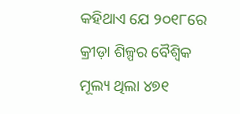କହିଥାଏ ଯେ ୨୦୧୮ରେ କ୍ରୀଡ଼ା ଶିଳ୍ପର ବୈଶ୍ୱିକ ମୂଲ୍ୟ ଥିଲା ୪୭୧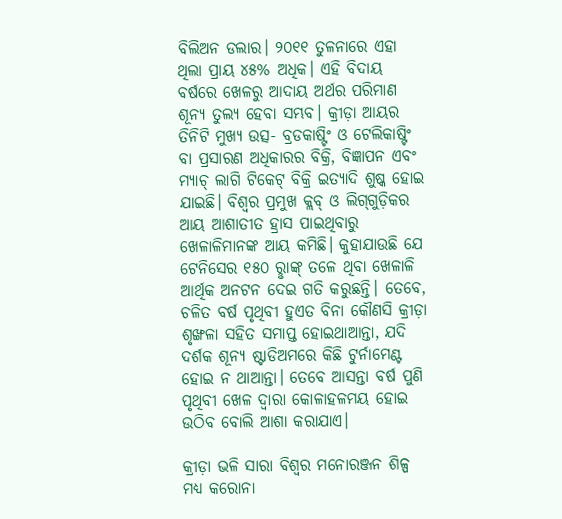ବିଲିଅନ ଡଲାର। ୨୦୧୧ ତୁଳନାରେ ଏହା ଥିଲା ପ୍ରାୟ ୪୫% ଅଧିକ। ଏହି ବିଦାୟ ବର୍ଷରେ ଖେଳରୁ ଆଦାୟ ଅର୍ଥର ପରିମାଣ ଶୂନ୍ୟ ତୁଲ୍ୟ ହେବା ସମ୍ଭବ। କ୍ରୀଡ଼ା ଆୟର ତିନିଟି ମୁଖ୍ୟ ଉତ୍ସ- ବ୍ରଡକାଷ୍ଟିଂ ଓ ଟେଲିକାଷ୍ଟିଂ ବା ପ୍ରସାରଣ ଅଧିକାରର ବିକ୍ରି, ବିଜ୍ଞାପନ ଏବଂ ମ୍ୟାଚ୍‌ ଲାଗି ଟିକେଟ୍‌ ବିକ୍ରି ଇତ୍ୟାଦି ଶୁଷ୍କ ହୋଇ ଯାଇଛି। ବିଶ୍ୱର ପ୍ରମୁଖ କ୍ଲବ୍‌ ଓ ଲିଗ୍‌ଗୁଡ଼ିକର ଆୟ ଆଶାତୀତ ହ୍ରାସ ପାଇଥିବାରୁ ଖେଳାଳିମାନଙ୍କ ଆୟ କମିଛି। କୁହାଯାଉଛି ଯେ ଟେନିସ‌େର ୧୫୦ ରୢାଙ୍କ୍‌ ତଳେ ଥିବା ଖେଳାଳି ଆର୍ଥିକ ଅନଟନ ଦେଇ ଗତି କରୁଛନ୍ତି। ତେବେ, ଚଳିତ ବର୍ଷ ପୃଥିବୀ ହୁଏତ ବିନା‌ କୌଣସି କ୍ରୀଡ଼ା ଶୃଙ୍ଖଳା ସହିତ ସମାପ୍ତ ହୋଇଥାଆନ୍ତା, ଯଦି ଦର୍ଶକ ଶୂନ୍ୟ ଷ୍ଟାଡିଅମରେ କିଛି ଟୁର୍ନାମେଣ୍ଟ ହୋଇ ନ ଥାଆନ୍ତା। ତେବେ ଆସନ୍ତ‌ା ବର୍ଷ ପୁଣି ପୃଥିବୀ ଖେଳ ଦ୍ବାରା କୋଳାହଳମୟ ହୋଇ ଉଠିବ ବୋଲି ଆଶା କରାଯାଏ।

କ୍ରୀଡ଼ା ଭଳି ସାରା ବିଶ୍ୱର ମନୋରଞ୍ଜନ ଶିଳ୍ପ ମଧ୍ୟ କରୋନା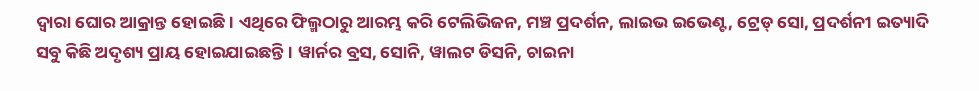ଦ୍ବାରା ଘୋର ଆକ୍ରା‌ନ୍ତ ହୋଇଛି। ଏଥିରେ ଫିଲ୍ମଠାରୁ ଆରମ୍ଭ କରି ଟେଲିଭିଜନ, ମଞ୍ଚ ପ୍ରଦର୍ଶନ, ଲାଇଭ ଇଭେଣ୍ଟ, ଟ୍ରେଡ୍‌ ସୋ, ପ୍ରଦର୍ଶନୀ ଇତ୍ୟାଦି ସବୁ କିଛି ଅଦୃଶ୍ୟ ପ୍ରାୟ ହୋଇଯାଇଛନ୍ତି। ୱାର୍ନର ବ୍ରସ, ସୋନି, ୱାଲଟ ଡିସନି, ଚାଇନା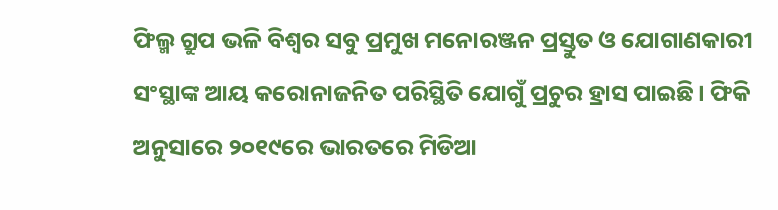ଫିଲ୍ମ ଗ୍ରୁପ ଭଳି ବିଶ୍ୱର ସବୁ ପ୍ରମୁଖ ମନୋରଞ୍ଜନ ପ୍ରସ୍ତୁତ ଓ ଯୋଗାଣକାରୀ ସଂସ୍ଥାଙ୍କ ଆୟ କରୋନାଜନିତ ପରିସ୍ଥିତି ଯୋଗୁଁ ପ୍ରଚୁର ହ୍ରାସ ପାଇଛି। ଫିକି ଅନୁସାରେ ୨୦୧୯ରେ ଭାରତରେ ମିଡିଆ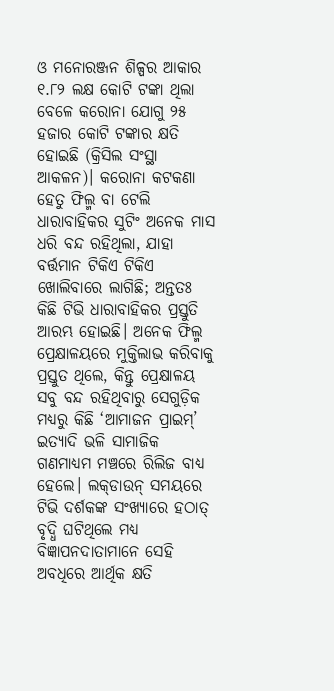ଓ ମନୋରଞ୍ଜନ ଶିଳ୍ପର ଆକାର ୧.୮୨ ଲକ୍ଷ କୋଟି ଟଙ୍କା ଥିଲା ବେଳେ କରୋନା ଯୋଗୁ ୨୫ ହଜାର କୋଟି ଟଙ୍କାର କ୍ଷତି ହୋଇଛି (କ୍ରିସିଲ ସଂସ୍ଥା ଆକଳନ)। କରୋନା କଟକଣା ହେତୁ ଫିଲ୍ମ ବା ଟେଲି ଧାରାବାହିକର ସୁଟିଂ ଅନେକ ମାସ ଧରି ବନ୍ଦ ରହିଥିଲା, ଯାହା ବର୍ତ୍ତମାନ ଟିକିଏ ଟିକିଏ ଖୋଲିବାରେ ଲାଗିଛି; ଅନ୍ତତଃ କିଛି ଟିଭି ଧାରାବାହିକର ପ୍ରସ୍ତୁତି ଆରମ୍ଭ ହୋଇଛି। ଅନେକ ଫିଲ୍ମ ପ୍ରେକ୍ଷାଳୟରେ ମୁକ୍ତିଲାଭ କରିବାକୁ ପ୍ରସ୍ତୁତ ଥିଲେ, କିନ୍ତୁ ପ୍ରେକ୍ଷାଳୟ ସବୁ ବନ୍ଦ ରହିଥିବାରୁ ସେଗୁଡ଼ିକ ମଧ୍ୟରୁ କିଛି ‘ଆମାଜନ ପ୍ରାଇମ୍‌’ ଇତ୍ୟାଦି ଭଳି ସାମାଜିକ ଗଣମାଧ୍ୟମ ମଞ୍ଚରେ ରିଲିଜ ବାଧ୍ୟ ହେଲେ। ଲକ୍‌ଡାଉନ୍‌ ସମୟରେ ଟିଭି ଦର୍ଶକଙ୍କ ସଂଖ୍ୟାରେ ହଠାତ୍‌ ବୃଦ୍ଧି ଘଟିଥିଲେ ମଧ୍ୟ ବିଜ୍ଞାପନଦାତାମାନେ ସେହି ଅବଧିରେ ଆର୍ଥିକ କ୍ଷତି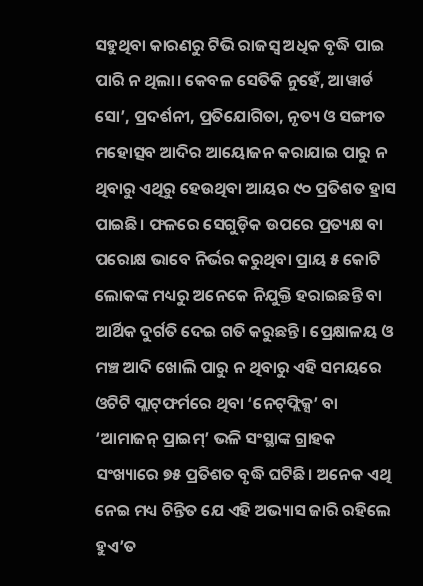ସହୁଥିବା କାରଣରୁ ଟିଭି ରାଜସ୍ୱ ଅଧିକ ବୃଦ୍ଧି ପାଇ ପାରି ନ ଥିଲା। କେବଳ ସେତିକି ନୁହେଁ, ଆୱାର୍ଡ ସୋ’, ପ୍ରଦର୍ଶନୀ, ପ୍ରତିଯୋଗିତା, ନୃତ୍ୟ ଓ ସଙ୍ଗୀତ ମହୋତ୍ସବ ଆଦିର ଆୟୋଜନ କରାଯାଇ ପାରୁ ନ ଥିବାରୁ ଏଥିରୁ ହେଉଥିବା ଆୟର ୯୦ ପ୍ରତିଶତ ହ୍ରାସ ପାଇଛି। ଫଳରେ ସେଗୁଡ଼ିକ ଉପରେ ପ୍ରତ୍ୟକ୍ଷ ବା ପରୋକ୍ଷ ଭାବେ ନିର୍ଭର କରୁଥିବା ପ୍ରାୟ ୫ କୋଟି ଲୋକଙ୍କ ମଧ୍ୟରୁ ଅନେକେ ନିଯୁକ୍ତି ହରାଇଛନ୍ତି ବା ଆର୍ଥିକ ଦୁର୍ଗତି ଦେଇ ଗତି କରୁଛନ୍ତି। ପ୍ରେକ୍ଷାଳୟ ଓ ମଞ୍ଚ ଆଦି ଖୋଲି ପାରୁ ନ ଥିବାରୁ ଏହି ସମୟରେ ଓଟିଟି ପ୍ଲାଟ୍‌ଫର୍ମରେ ଥିବା ‘ନେଟ୍‌ଫ୍ଲିକ୍ସ’ ବା ‘ଆମାଜନ୍‌ ପ୍ରାଇମ୍‌’ ଭଳି ସଂସ୍ଥାଙ୍କ ଗ୍ରାହକ ସଂଖ୍ୟାରେ ୭୫ ପ୍ରତିଶତ ବୃଦ୍ଧି ଘଟିଛି। ଅନେକ ଏଥି ନେଇ ମଧ୍ୟ ଚିନ୍ତିତ ଯେ ଏହି ଅଭ୍ୟାସ ଜାରି ରହିଲେ ହୁଏ’ତ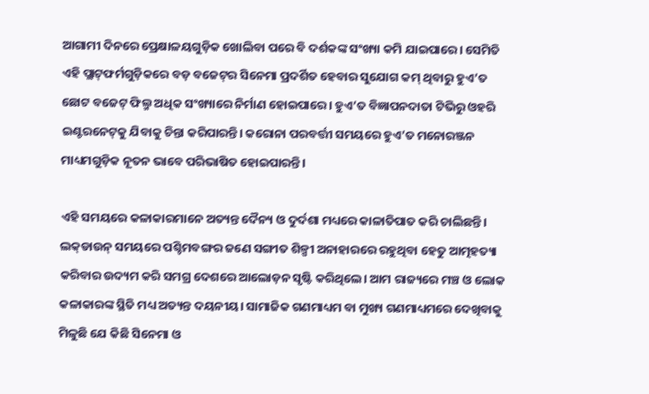ଆଗାମୀ ଦିନରେ ପ୍ରେକ୍ଷାଳୟଗୁଡ଼ିକ ଖୋଲିବା‌ ପରେ ବି ଦର୍ଶକଙ୍କ ସଂଖ୍ୟା କମି ଯାଇପାରେ। ସେମିତି ଏହି ପ୍ଲାଟ୍‌ଫର୍ମଗୁଡ଼ିକରେ ବଡ଼ ବଜେଟ୍‌ର ସିନେମା ପ୍ରଦର୍ଶିତ ହେବାର ସୁଯୋଗ କମ୍‌ ଥିବାରୁ ହୁଏ’ତ ଛୋଟ ବଜେଟ୍‌ ଫିଲ୍ମ ଅଧିକ ସଂଖ୍ୟାରେ ନିର୍ମାଣ ହୋଇପାରେ। ହୁଏ’ତ ବିଜ୍ଞାପନଦାତା ଟିଭିରୁ ଓହରି ଇଣ୍ଟରନେଟ୍‌କୁ ଯିବାକୁ ଚିନ୍ତା କରିପାରନ୍ତି। କରୋନା ପରବର୍ତ୍ତୀ ସମୟରେ ହୁଏ’ତ ମନୋରଞ୍ଜନ ମାଧ୍ୟମଗୁଡ଼ିକ ନୂତନ ଭାବେ ପରିଭାଷିତ ହୋଇପାରନ୍ତି।

ଏହି ସମୟରେ କଳାକାରମାନେ ଅତ୍ୟନ୍ତ ଦୈନ୍ୟ ଓ ଦୁର୍ଦଶା ମଧ୍ୟରେ କାଳାତିପାତ କରି ଚାଲିଛନ୍ତି। ଲକ୍‌ଡାଉନ୍‌ ସମୟରେ ପଶ୍ଚିମବଙ୍ଗର ଜଣେ ସଙ୍ଗୀତ ଶିଳ୍ପୀ ଅନାହାରରେ ରହୁଥିବା ହେତୁ ଆତ୍ମହତ୍ୟା କରିବାର ଉଦ୍ୟମ କରି ସମଗ୍ର ଦେଶରେ ଆଲୋଡ଼ନ ସୃଷ୍ଟି କରିଥିଲେ। ଆମ ରାଜ୍ୟରେ ମଞ୍ଚ ଓ ଲୋକ କଳାକାରଙ୍କ ସ୍ଥିତି ମଧ୍ୟ ଅତ୍ୟନ୍ତ ଦୟନୀୟ। ସାମାଜିକ ଗଣମାଧ୍ୟମ ବା‌ ମୁଖ୍ୟ ଗଣମାଧ୍ୟମରେ ଦେଖିବାକୁ ମିଳୁଛି ଯେ କିଛି ସିନେମା ଓ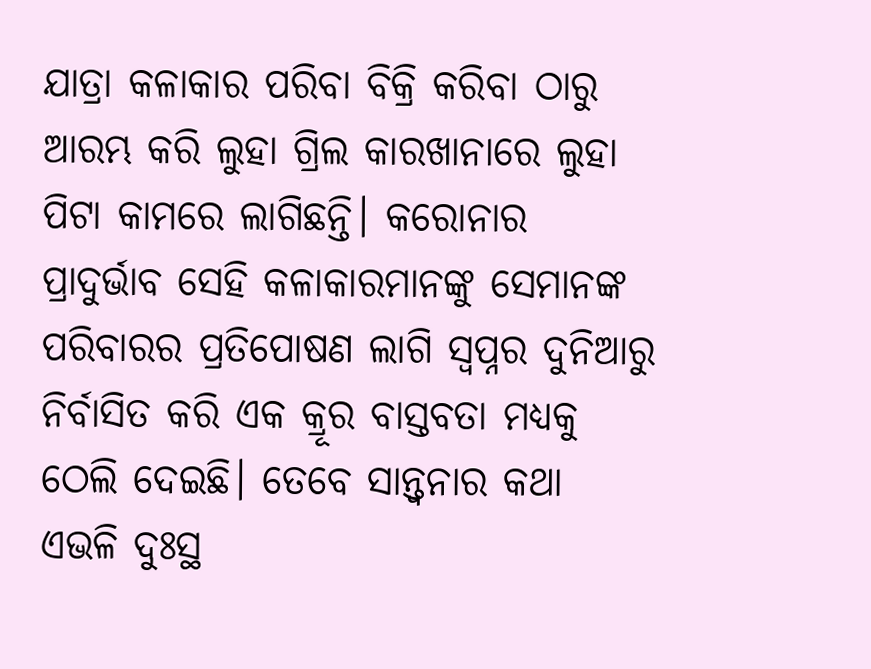ଯାତ୍ରା କଳାକାର ପରିବା ବିକ୍ରି କରିବା ଠାରୁ ଆରମ୍ଭ କରି ଲୁହା ଗ୍ରିଲ କାରଖାନାରେ ଲୁହା ପିଟା କାମରେ ଲାଗିଛନ୍ତି। କରୋନାର ପ୍ରା‌ଦୁର୍ଭାବ ସେହି କଳାକାରମାନଙ୍କୁ ସେମାନଙ୍କ ପରିବାରର ପ୍ରତିପୋଷଣ ଲାଗି ସ୍ବପ୍ନର ଦୁନିଆରୁ ନିର୍ବାସିତ କରି ଏକ କ୍ରୂର ବାସ୍ତବତା ମଧ୍ୟକୁ ଠେଲି ଦେଇଛି। ତେବେ ସାନ୍ତ୍ବନାର କଥା ଏଭଳି ଦୁଃସ୍ଥ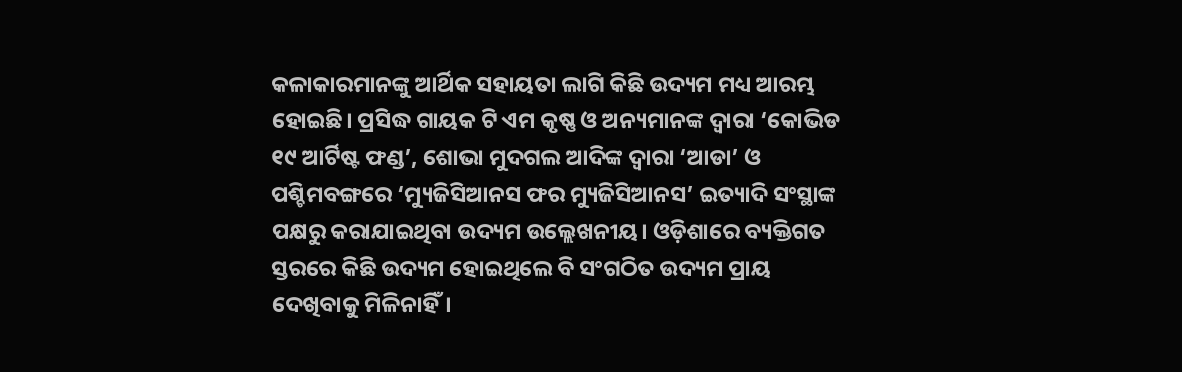କଳାକାରମାନଙ୍କୁ ଆର୍ଥିକ ସହାୟତା ଲାଗି କିଛି ଉଦ୍ୟମ ମଧ୍ୟ ଆରମ୍ଭ ହୋଇଛି। ପ୍ରସିଦ୍ଧ ଗାୟକ ଟି ଏମ କୃଷ୍ଣ ଓ ଅନ୍ୟମାନଙ୍କ ଦ୍ୱାରା ‘କୋଭିଡ ୧୯ ଆର୍ଟିଷ୍ଟ ଫଣ୍ଡ’, ଶୋଭା ମୁଦଗଲ ଆଦିଙ୍କ ଦ୍ୱାରା ‘ଆଡା’ ଓ ପଶ୍ଚିମବଙ୍ଗରେ ‘ମ୍ୟୁଜିସିଆନସ ଫର ମ୍ୟୁଜିସିଆନସ’ ଇତ୍ୟାଦି ସଂସ୍ଥାଙ୍କ ପକ୍ଷରୁ କରାଯାଇଥିବା ଉଦ୍ୟମ ଉଲ୍ଲେଖନୀୟ। ଓଡ଼ିଶାରେ ବ୍ୟକ୍ତିଗତ ସ୍ତରରେ କିଛି ଉଦ୍ୟମ ହୋଇଥିଲେ ବି ସଂଗଠିତ ଉଦ୍ୟମ ପ୍ରାୟ ଦେଖିବାକୁ ମିଳିନାହିଁ।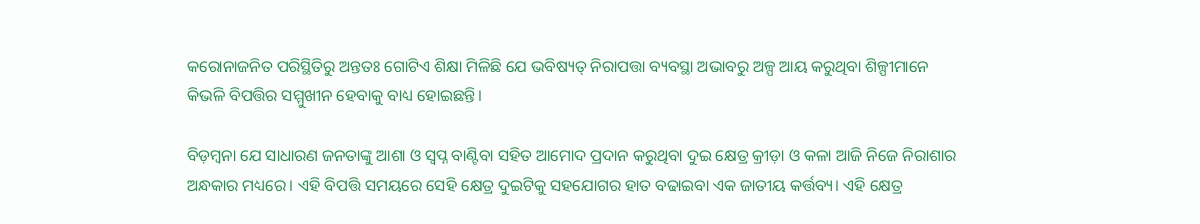କରୋନାଜନିତ ପରିସ୍ଥିତିରୁ ଅନ୍ତତଃ ଗୋଟିଏ ଶିକ୍ଷା ମିଳିଛି ଯେ ଭବିଷ୍ୟତ୍‌ ନିରାପତ୍ତା ବ୍ୟବସ୍ଥା ଅଭାବରୁ ଅଳ୍ପ ଆୟ କରୁଥିବା ଶିଳ୍ପୀମାନେ କିଭଳି ବିପତ୍ତିର ସମ୍ମୁଖୀନ ହେବାକୁ ବାଧ୍ୟ ହୋଇଛନ୍ତି।

ବିଡ଼ମ୍ୱନା ଯେ ସାଧାରଣ ଜନତାଙ୍କୁ ଆଶା ଓ ସ୍ୱପ୍ନ ବାଣ୍ଟିବା ସହିତ ଆମୋଦ ପ୍ରଦାନ କରୁଥିବା ଦୁଇ କ୍ଷେତ୍ର କ୍ରୀଡ଼ା ଓ କଳା ଆଜି ନିଜେ ନିରାଶାର ଅନ୍ଧକାର ମଧ୍ୟରେ। ଏହି ବିପତ୍ତି ସମୟରେ ସେହି କ୍ଷେତ୍ର ଦୁଇଟିକୁ ସହଯୋଗର ହାତ ବଢାଇବା ଏକ ଜାତୀୟ କର୍ତ୍ତବ୍ୟ। ଏହି କ୍ଷେତ୍ର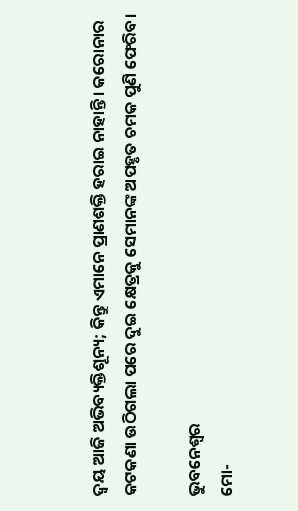ଦ୍ବୟ ଆଜି ଅଭିବ୍ୟକ୍ତିଶୂନ୍ୟ; କିନ୍ତୁ ଏମାନେ ପ୍ରାଣଶକ୍ତି ହରାଇ ନାହାନ୍ତି। କରୋନାର କଟକଣା ଉଠିଗଲା ପରେ ଦୁଇ କ୍ଷେତ୍ରକୁ ସେମାନଙ୍କ ଅପହୃତ ଚମକ ପୁଣି ଫେରିବ।

ଭୁବନେଶ୍ବର
ମୋ-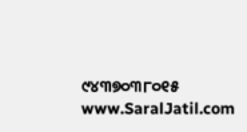୯୪୩୭୦୩୮୦୧୫
www.SaralJatil.com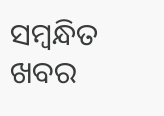ସମ୍ବନ୍ଧିତ ଖବର